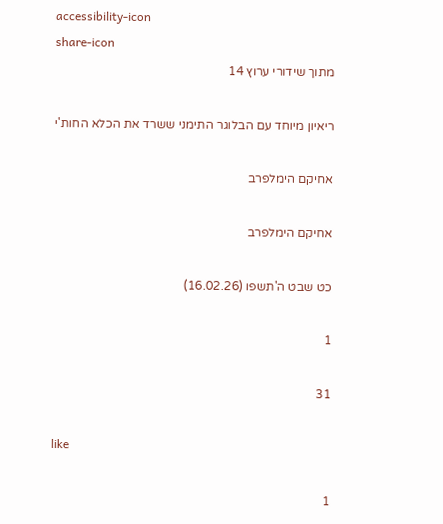accessibility-icon
share-icon
מתוך שידורי ערוץ 14

ריאיון מיוחד עם הבלוגר התימני ששרד את הכלא החות'י

אחיקם הימלפרב

אחיקם הימלפרב

כט שבט ה'תשפו (16.02.26)

1

31

like

1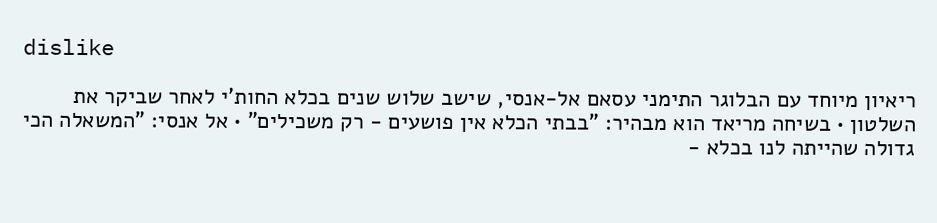dislike

ריאיון מיוחד עם הבלוגר התימני עסאם אל-אנסי, שישב שלוש שנים בכלא החות'י לאחר שביקר את השלטון • בשיחה מריאד הוא מבהיר: "בבתי הכלא אין פושעים - רק משכילים" • אל אנסי: "המשאלה הכי גדולה שהייתה לנו בכלא -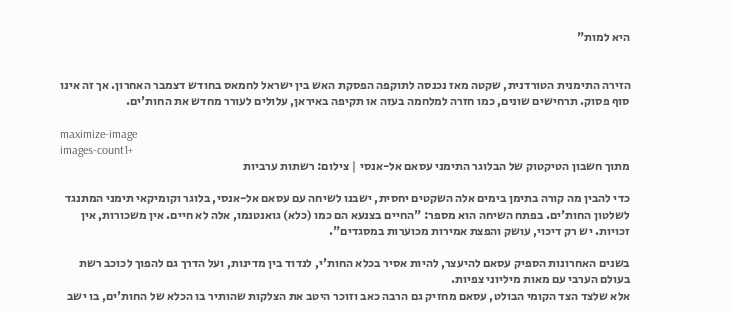היא למות"


הזירה התימנית הטורדנית, שקטה מאז נכנסה לתוקפה הפסקת האש בין ישראל לחמאס בחודש דצמבר האחרון. אך זה אינו סוף פסוק. תרחישים שונים, כמו חזרה למלחמה בעזה או תקיפה באיראן, עלולים לעורר מחדש את החות'ים.

maximize-image
images-count1+
מתוך חשבון הטיקטוק של הבלוגר התימני עסאם אל-אנסי | צילום: רשתות ערביות

כדי להבין מה קורה בתימן בימים אלה השקטים יחסית, ישבנו לשיחה עם עסאם אל-אנסי, בלוגר וקומיקאי תימני המתנגד לשלטון החות'ים. בפתח השיחה הוא מספר: "החיים בצנעא הם כמו (כלא) גואנטנמו, אלה לא חיים. אין משכורות, אין זכויות. יש רק דיכוי, עושק והפצת אמירות מכוערות במסגדים".

בשנים האחרונות הספיק עסאם להיעצר, להיות אסיר בכלא החות'י, לנדוד בין מדינות, ועל הדרך גם להפוך לכוכב רשת בעולם הערבי עם מאות מיליוני צפיות.
אלא שלצד הצד הקומי הבולט, עסאם מחזיק גם הרבה כאב וזוכר היטב את הצלקות שהותיר בו הכלא של החות'ים, בו ישב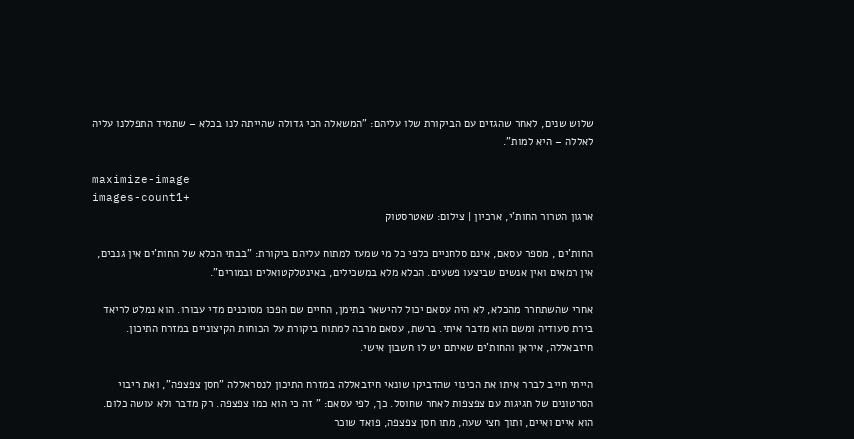שלוש שנים, לאחר שהגזים עם הביקורת שלו עליהם: "המשאלה הכי גדולה שהייתה לנו בכלא – שתמיד התפללנו עליה לאללה – היא למות".

maximize-image
images-count1+
ארגון הטרור החות'י, ארכיון | צילום: שאטרסטוק

החות'ים , מספר עסאם, אינם סלחניים כלפי כל מי שמעז למתוח עליהם ביקורת: "בבתי הכלא של החות'ים אין גנבים, אין רמאים ואין אנשים שביצעו פשעים. הכלא מלא במשכילים, באינטלקטואלים ובמורים".

אחרי שהשתחרר מהכלא, לא היה עסאם יכול להישאר בתימן, החיים שם הפכו מסוכנים מדי עבורו. הוא נמלט לריאד בירת סעודיה ומשם הוא מדבר איתי. ברשת, עסאם מרבה למתוח ביקורת על הכוחות הקיצוניים במזרח התיכון. חיזבאללה, איראן והחות'ים שאיתם יש לו חשבון אישי.

הייתי חייב לברר איתו את הכינוי שהדביקו שונאי חיזבאללה במזרח התיכון לנסראללה "חסן צפצפה", ואת ריבוי הסרטונים של חגיגות עם צפצפות לאחר שחוסל. כך, לפי עסאם: " זה כי הוא כמו צפצפה. רק מדבר ולא עושה כלום. הוא איים ואיים, ותוך חצי שעה, מתו חסן צפצפה, פואד שוכר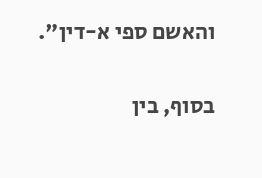והאשם ספי א-דין".

בסוף, בין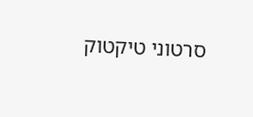סרטוני טיקטוק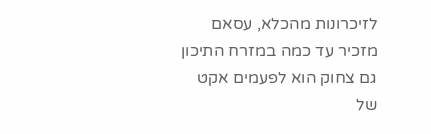לזיכרונות מהכלא, עסאם מזכיר עד כמה במזרח התיכון גם צחוק הוא לפעמים אקט של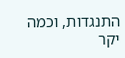התנגדות, וכמה יקר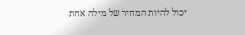יכול להיות המחיר של מילה אחת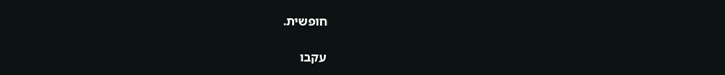חופשית.

עקבו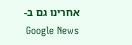אחרינו גם ב-Google News